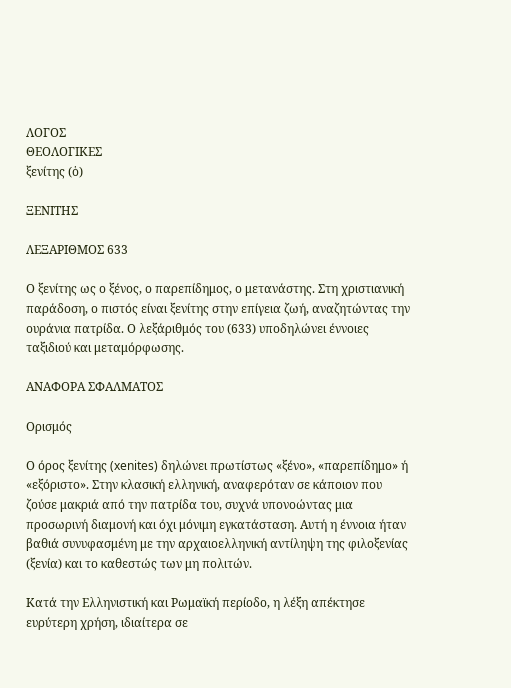ΛΟΓΟΣ
ΘΕΟΛΟΓΙΚΕΣ
ξενίτης (ὁ)

ΞΕΝΙΤΗΣ

ΛΕΞΑΡΙΘΜΟΣ 633

Ο ξενίτης ως ο ξένος, ο παρεπίδημος, ο μετανάστης. Στη χριστιανική παράδοση, ο πιστός είναι ξενίτης στην επίγεια ζωή, αναζητώντας την ουράνια πατρίδα. Ο λεξάριθμός του (633) υποδηλώνει έννοιες ταξιδιού και μεταμόρφωσης.

ΑΝΑΦΟΡΑ ΣΦΑΛΜΑΤΟΣ

Ορισμός

Ο όρος ξενίτης (xenites) δηλώνει πρωτίστως «ξένο», «παρεπίδημο» ή «εξόριστο». Στην κλασική ελληνική, αναφερόταν σε κάποιον που ζούσε μακριά από την πατρίδα του, συχνά υπονοώντας μια προσωρινή διαμονή και όχι μόνιμη εγκατάσταση. Αυτή η έννοια ήταν βαθιά συνυφασμένη με την αρχαιοελληνική αντίληψη της φιλοξενίας (ξενία) και το καθεστώς των μη πολιτών.

Κατά την Ελληνιστική και Ρωμαϊκή περίοδο, η λέξη απέκτησε ευρύτερη χρήση, ιδιαίτερα σε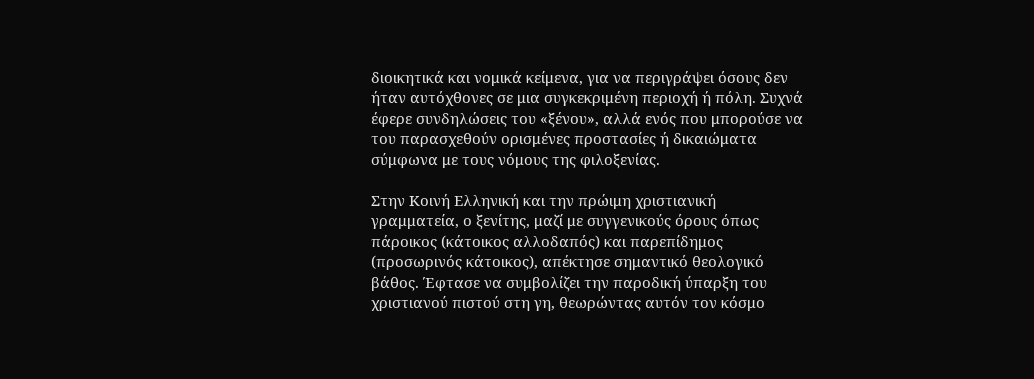διοικητικά και νομικά κείμενα, για να περιγράψει όσους δεν ήταν αυτόχθονες σε μια συγκεκριμένη περιοχή ή πόλη. Συχνά έφερε συνδηλώσεις του «ξένου», αλλά ενός που μπορούσε να του παρασχεθούν ορισμένες προστασίες ή δικαιώματα σύμφωνα με τους νόμους της φιλοξενίας.

Στην Κοινή Ελληνική και την πρώιμη χριστιανική γραμματεία, ο ξενίτης, μαζί με συγγενικούς όρους όπως πάροικος (κάτοικος αλλοδαπός) και παρεπίδημος (προσωρινός κάτοικος), απέκτησε σημαντικό θεολογικό βάθος. Έφτασε να συμβολίζει την παροδική ύπαρξη του χριστιανού πιστού στη γη, θεωρώντας αυτόν τον κόσμο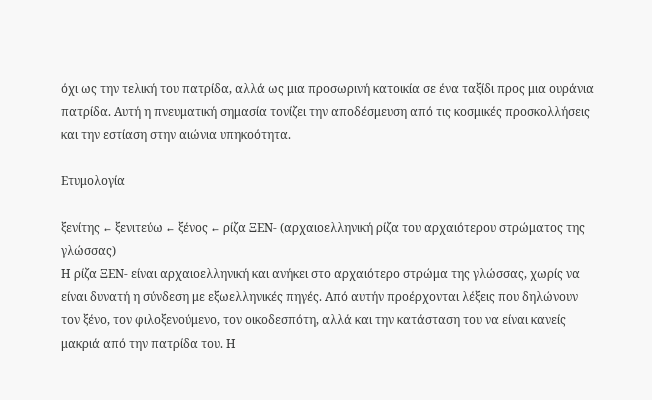όχι ως την τελική του πατρίδα, αλλά ως μια προσωρινή κατοικία σε ένα ταξίδι προς μια ουράνια πατρίδα. Αυτή η πνευματική σημασία τονίζει την αποδέσμευση από τις κοσμικές προσκολλήσεις και την εστίαση στην αιώνια υπηκοότητα.

Ετυμολογία

ξενίτης ← ξενιτεύω ← ξένος ← ρίζα ΞΕΝ- (αρχαιοελληνική ρίζα του αρχαιότερου στρώματος της γλώσσας)
Η ρίζα ΞΕΝ- είναι αρχαιοελληνική και ανήκει στο αρχαιότερο στρώμα της γλώσσας, χωρίς να είναι δυνατή η σύνδεση με εξωελληνικές πηγές. Από αυτήν προέρχονται λέξεις που δηλώνουν τον ξένο, τον φιλοξενούμενο, τον οικοδεσπότη, αλλά και την κατάσταση του να είναι κανείς μακριά από την πατρίδα του. Η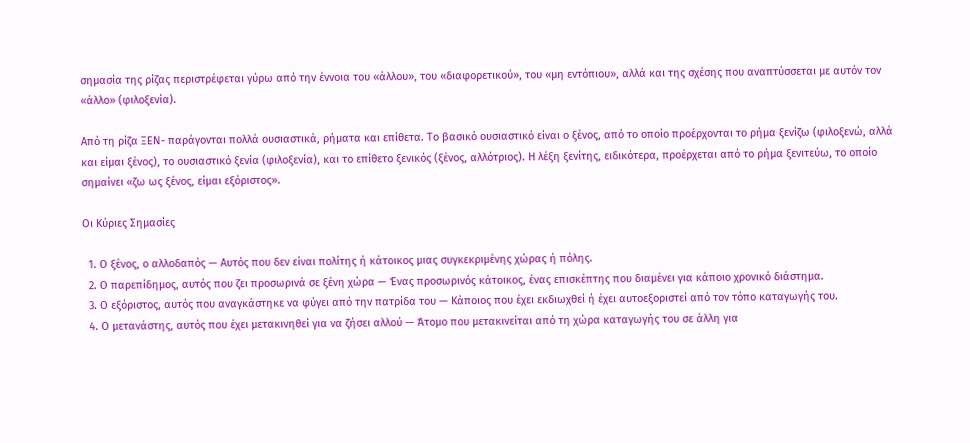σημασία της ρίζας περιστρέφεται γύρω από την έννοια του «άλλου», του «διαφορετικού», του «μη εντόπιου», αλλά και της σχέσης που αναπτύσσεται με αυτόν τον «άλλο» (φιλοξενία).

Από τη ρίζα ΞΕΝ- παράγονται πολλά ουσιαστικά, ρήματα και επίθετα. Το βασικό ουσιαστικό είναι ο ξένος, από το οποίο προέρχονται το ρήμα ξενίζω (φιλοξενώ, αλλά και είμαι ξένος), το ουσιαστικό ξενία (φιλοξενία), και το επίθετο ξενικός (ξένος, αλλότριος). Η λέξη ξενίτης, ειδικότερα, προέρχεται από το ρήμα ξενιτεύω, το οποίο σημαίνει «ζω ως ξένος, είμαι εξόριστος».

Οι Κύριες Σημασίες

  1. Ο ξένος, ο αλλοδαπός — Αυτός που δεν είναι πολίτης ή κάτοικος μιας συγκεκριμένης χώρας ή πόλης.
  2. Ο παρεπίδημος, αυτός που ζει προσωρινά σε ξένη χώρα — Ένας προσωρινός κάτοικος, ένας επισκέπτης που διαμένει για κάποιο χρονικό διάστημα.
  3. Ο εξόριστος, αυτός που αναγκάστηκε να φύγει από την πατρίδα του — Κάποιος που έχει εκδιωχθεί ή έχει αυτοεξοριστεί από τον τόπο καταγωγής του.
  4. Ο μετανάστης, αυτός που έχει μετακινηθεί για να ζήσει αλλού — Άτομο που μετακινείται από τη χώρα καταγωγής του σε άλλη για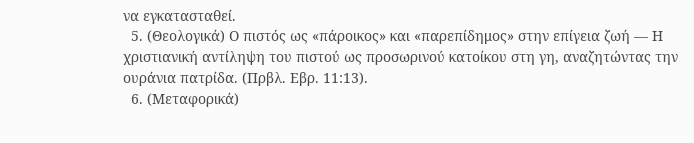να εγκατασταθεί.
  5. (Θεολογικά) Ο πιστός ως «πάροικος» και «παρεπίδημος» στην επίγεια ζωή — Η χριστιανική αντίληψη του πιστού ως προσωρινού κατοίκου στη γη, αναζητώντας την ουράνια πατρίδα. (Πρβλ. Εβρ. 11:13).
  6. (Μεταφορικά)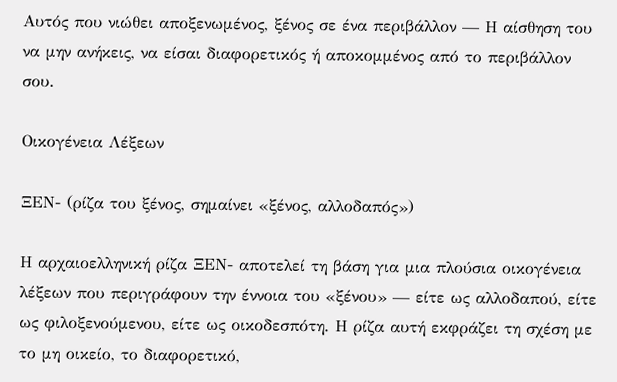Αυτός που νιώθει αποξενωμένος, ξένος σε ένα περιβάλλον — Η αίσθηση του να μην ανήκεις, να είσαι διαφορετικός ή αποκομμένος από το περιβάλλον σου.

Οικογένεια Λέξεων

ΞΕΝ- (ρίζα του ξένος, σημαίνει «ξένος, αλλοδαπός»)

Η αρχαιοελληνική ρίζα ΞΕΝ- αποτελεί τη βάση για μια πλούσια οικογένεια λέξεων που περιγράφουν την έννοια του «ξένου» — είτε ως αλλοδαπού, είτε ως φιλοξενούμενου, είτε ως οικοδεσπότη. Η ρίζα αυτή εκφράζει τη σχέση με το μη οικείο, το διαφορετικό,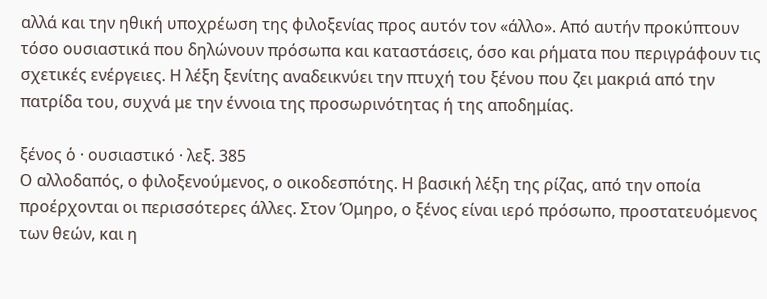αλλά και την ηθική υποχρέωση της φιλοξενίας προς αυτόν τον «άλλο». Από αυτήν προκύπτουν τόσο ουσιαστικά που δηλώνουν πρόσωπα και καταστάσεις, όσο και ρήματα που περιγράφουν τις σχετικές ενέργειες. Η λέξη ξενίτης αναδεικνύει την πτυχή του ξένου που ζει μακριά από την πατρίδα του, συχνά με την έννοια της προσωρινότητας ή της αποδημίας.

ξένος ὁ · ουσιαστικό · λεξ. 385
Ο αλλοδαπός, ο φιλοξενούμενος, ο οικοδεσπότης. Η βασική λέξη της ρίζας, από την οποία προέρχονται οι περισσότερες άλλες. Στον Όμηρο, ο ξένος είναι ιερό πρόσωπο, προστατευόμενος των θεών, και η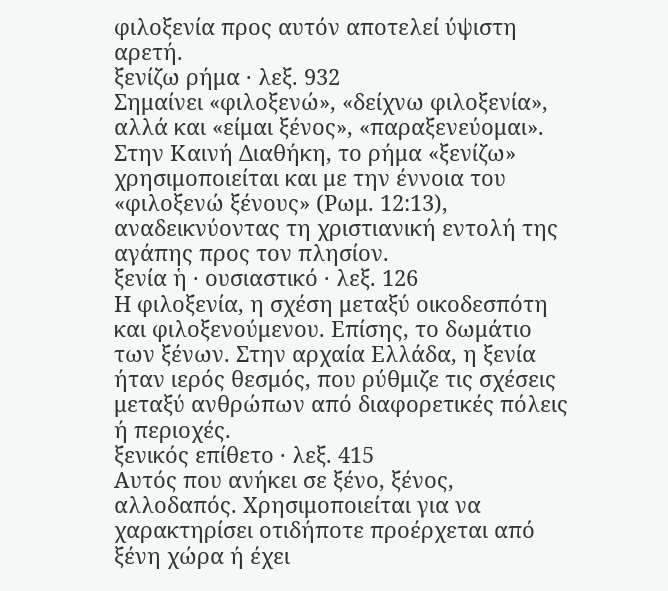φιλοξενία προς αυτόν αποτελεί ύψιστη αρετή.
ξενίζω ρήμα · λεξ. 932
Σημαίνει «φιλοξενώ», «δείχνω φιλοξενία», αλλά και «είμαι ξένος», «παραξενεύομαι». Στην Καινή Διαθήκη, το ρήμα «ξενίζω» χρησιμοποιείται και με την έννοια του «φιλοξενώ ξένους» (Ρωμ. 12:13), αναδεικνύοντας τη χριστιανική εντολή της αγάπης προς τον πλησίον.
ξενία ἡ · ουσιαστικό · λεξ. 126
Η φιλοξενία, η σχέση μεταξύ οικοδεσπότη και φιλοξενούμενου. Επίσης, το δωμάτιο των ξένων. Στην αρχαία Ελλάδα, η ξενία ήταν ιερός θεσμός, που ρύθμιζε τις σχέσεις μεταξύ ανθρώπων από διαφορετικές πόλεις ή περιοχές.
ξενικός επίθετο · λεξ. 415
Αυτός που ανήκει σε ξένο, ξένος, αλλοδαπός. Χρησιμοποιείται για να χαρακτηρίσει οτιδήποτε προέρχεται από ξένη χώρα ή έχει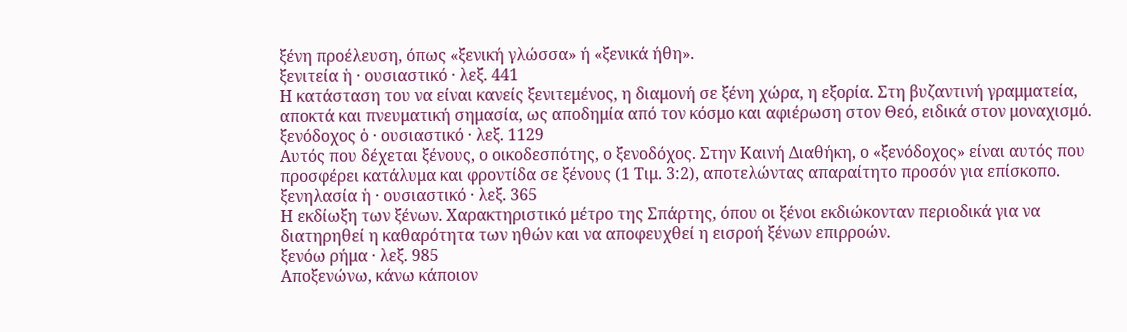ξένη προέλευση, όπως «ξενική γλώσσα» ή «ξενικά ήθη».
ξενιτεία ἡ · ουσιαστικό · λεξ. 441
Η κατάσταση του να είναι κανείς ξενιτεμένος, η διαμονή σε ξένη χώρα, η εξορία. Στη βυζαντινή γραμματεία, αποκτά και πνευματική σημασία, ως αποδημία από τον κόσμο και αφιέρωση στον Θεό, ειδικά στον μοναχισμό.
ξενόδοχος ὁ · ουσιαστικό · λεξ. 1129
Αυτός που δέχεται ξένους, ο οικοδεσπότης, ο ξενοδόχος. Στην Καινή Διαθήκη, ο «ξενόδοχος» είναι αυτός που προσφέρει κατάλυμα και φροντίδα σε ξένους (1 Τιμ. 3:2), αποτελώντας απαραίτητο προσόν για επίσκοπο.
ξενηλασία ἡ · ουσιαστικό · λεξ. 365
Η εκδίωξη των ξένων. Χαρακτηριστικό μέτρο της Σπάρτης, όπου οι ξένοι εκδιώκονταν περιοδικά για να διατηρηθεί η καθαρότητα των ηθών και να αποφευχθεί η εισροή ξένων επιρροών.
ξενόω ρήμα · λεξ. 985
Αποξενώνω, κάνω κάποιον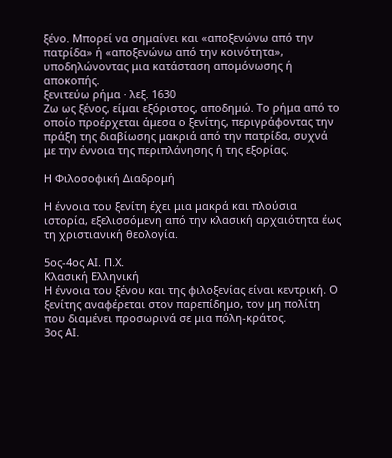ξένο. Μπορεί να σημαίνει και «αποξενώνω από την πατρίδα» ή «αποξενώνω από την κοινότητα», υποδηλώνοντας μια κατάσταση απομόνωσης ή αποκοπής.
ξενιτεύω ρήμα · λεξ. 1630
Ζω ως ξένος, είμαι εξόριστος, αποδημώ. Το ρήμα από το οποίο προέρχεται άμεσα ο ξενίτης, περιγράφοντας την πράξη της διαβίωσης μακριά από την πατρίδα, συχνά με την έννοια της περιπλάνησης ή της εξορίας.

Η Φιλοσοφική Διαδρομή

Η έννοια του ξενίτη έχει μια μακρά και πλούσια ιστορία, εξελισσόμενη από την κλασική αρχαιότητα έως τη χριστιανική θεολογία.

5ος-4ος ΑΙ. Π.Χ.
Κλασική Ελληνική
Η έννοια του ξένου και της φιλοξενίας είναι κεντρική. Ο ξενίτης αναφέρεται στον παρεπίδημο, τον μη πολίτη που διαμένει προσωρινά σε μια πόλη-κράτος.
3ος ΑΙ.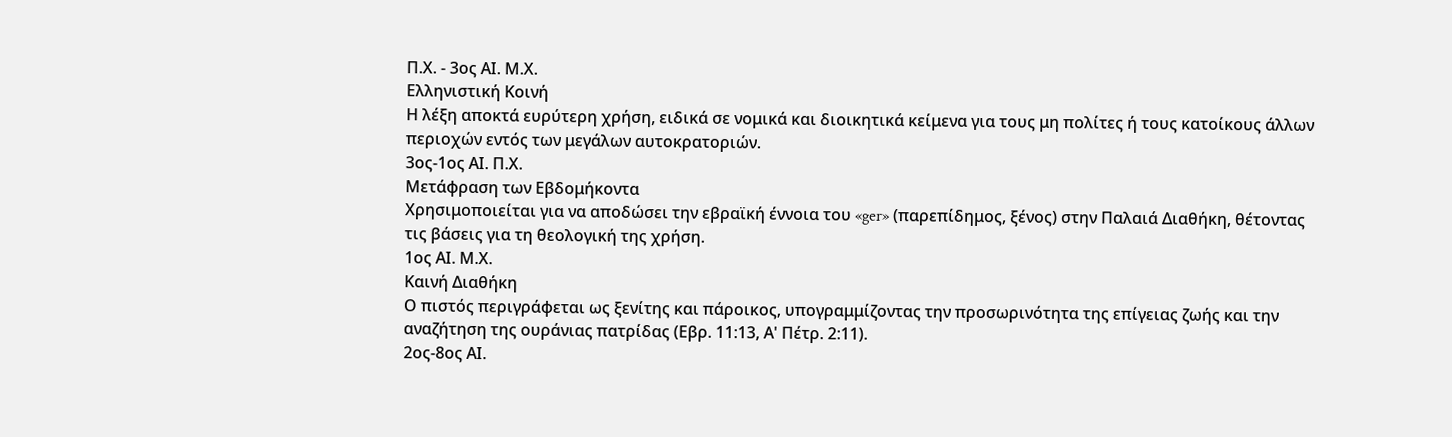Π.Χ. - 3ος ΑΙ. Μ.Χ.
Ελληνιστική Κοινή
Η λέξη αποκτά ευρύτερη χρήση, ειδικά σε νομικά και διοικητικά κείμενα για τους μη πολίτες ή τους κατοίκους άλλων περιοχών εντός των μεγάλων αυτοκρατοριών.
3ος-1ος ΑΙ. Π.Χ.
Μετάφραση των Εβδομήκοντα
Χρησιμοποιείται για να αποδώσει την εβραϊκή έννοια του «ger» (παρεπίδημος, ξένος) στην Παλαιά Διαθήκη, θέτοντας τις βάσεις για τη θεολογική της χρήση.
1ος ΑΙ. Μ.Χ.
Καινή Διαθήκη
Ο πιστός περιγράφεται ως ξενίτης και πάροικος, υπογραμμίζοντας την προσωρινότητα της επίγειας ζωής και την αναζήτηση της ουράνιας πατρίδας (Εβρ. 11:13, Α' Πέτρ. 2:11).
2ος-8ος ΑΙ.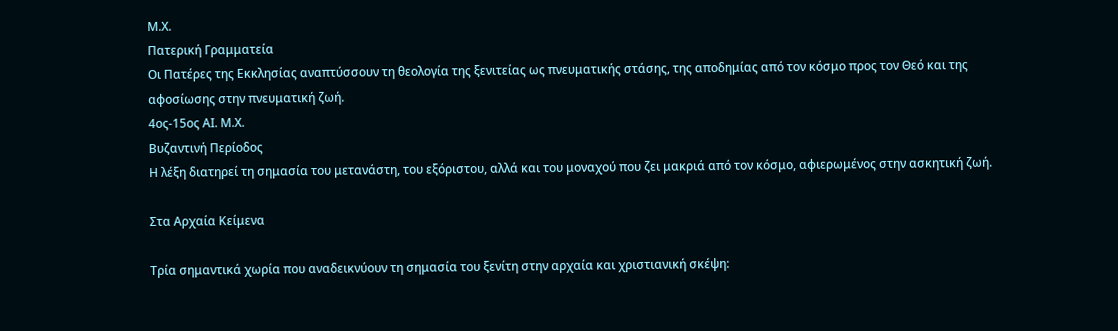Μ.Χ.
Πατερική Γραμματεία
Οι Πατέρες της Εκκλησίας αναπτύσσουν τη θεολογία της ξενιτείας ως πνευματικής στάσης, της αποδημίας από τον κόσμο προς τον Θεό και της αφοσίωσης στην πνευματική ζωή.
4ος-15ος ΑΙ. Μ.Χ.
Βυζαντινή Περίοδος
Η λέξη διατηρεί τη σημασία του μετανάστη, του εξόριστου, αλλά και του μοναχού που ζει μακριά από τον κόσμο, αφιερωμένος στην ασκητική ζωή.

Στα Αρχαία Κείμενα

Τρία σημαντικά χωρία που αναδεικνύουν τη σημασία του ξενίτη στην αρχαία και χριστιανική σκέψη: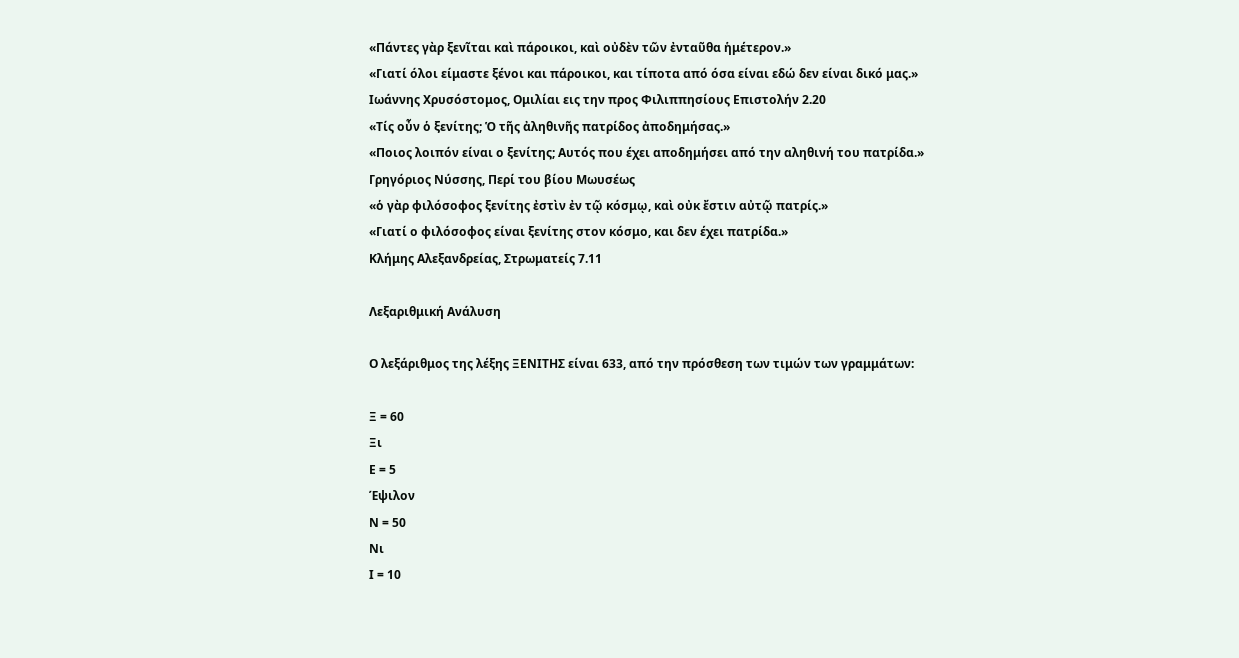«Πάντες γὰρ ξενῖται καὶ πάροικοι, καὶ οὐδὲν τῶν ἐνταῦθα ἡμέτερον.»
«Γιατί όλοι είμαστε ξένοι και πάροικοι, και τίποτα από όσα είναι εδώ δεν είναι δικό μας.»
Ιωάννης Χρυσόστομος, Ομιλίαι εις την προς Φιλιππησίους Επιστολήν 2.20
«Τίς οὖν ὁ ξενίτης; Ὁ τῆς ἀληθινῆς πατρίδος ἀποδημήσας.»
«Ποιος λοιπόν είναι ο ξενίτης; Αυτός που έχει αποδημήσει από την αληθινή του πατρίδα.»
Γρηγόριος Νύσσης, Περί του βίου Μωυσέως
«ὁ γὰρ φιλόσοφος ξενίτης ἐστὶν ἐν τῷ κόσμῳ, καὶ οὐκ ἔστιν αὐτῷ πατρίς.»
«Γιατί ο φιλόσοφος είναι ξενίτης στον κόσμο, και δεν έχει πατρίδα.»
Κλήμης Αλεξανδρείας, Στρωματείς 7.11

Λεξαριθμική Ανάλυση

Ο λεξάριθμος της λέξης ΞΕΝΙΤΗΣ είναι 633, από την πρόσθεση των τιμών των γραμμάτων:

Ξ = 60
Ξι
Ε = 5
Έψιλον
Ν = 50
Νι
Ι = 10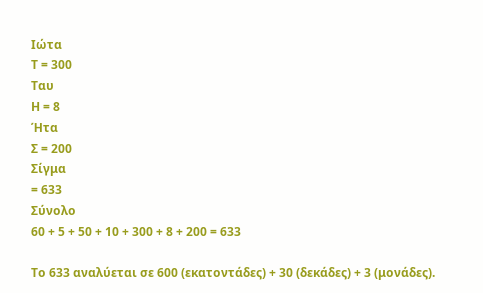Ιώτα
Τ = 300
Ταυ
Η = 8
Ήτα
Σ = 200
Σίγμα
= 633
Σύνολο
60 + 5 + 50 + 10 + 300 + 8 + 200 = 633

Το 633 αναλύεται σε 600 (εκατοντάδες) + 30 (δεκάδες) + 3 (μονάδες).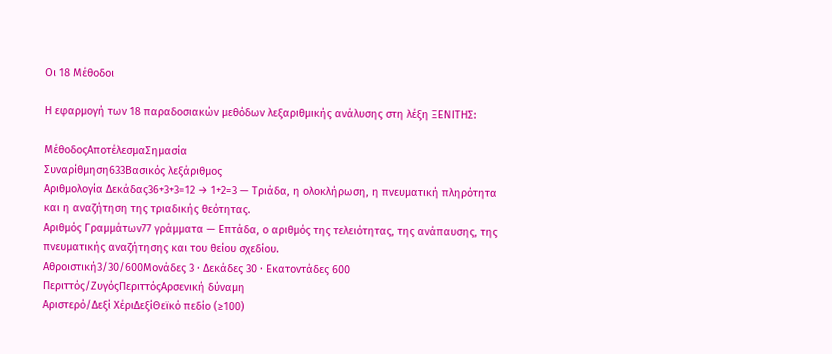Οι 18 Μέθοδοι

Η εφαρμογή των 18 παραδοσιακών μεθόδων λεξαριθμικής ανάλυσης στη λέξη ΞΕΝΙΤΗΣ:

ΜέθοδοςΑποτέλεσμαΣημασία
Συναρίθμηση633Βασικός λεξάριθμος
Αριθμολογία Δεκάδας36+3+3=12 → 1+2=3 — Τριάδα, η ολοκλήρωση, η πνευματική πληρότητα και η αναζήτηση της τριαδικής θεότητας.
Αριθμός Γραμμάτων77 γράμματα — Επτάδα, ο αριθμός της τελειότητας, της ανάπαυσης, της πνευματικής αναζήτησης και του θείου σχεδίου.
Αθροιστική3/30/600Μονάδες 3 · Δεκάδες 30 · Εκατοντάδες 600
Περιττός/ΖυγόςΠεριττόςΑρσενική δύναμη
Αριστερό/Δεξί ΧέριΔεξίΘεϊκό πεδίο (≥100)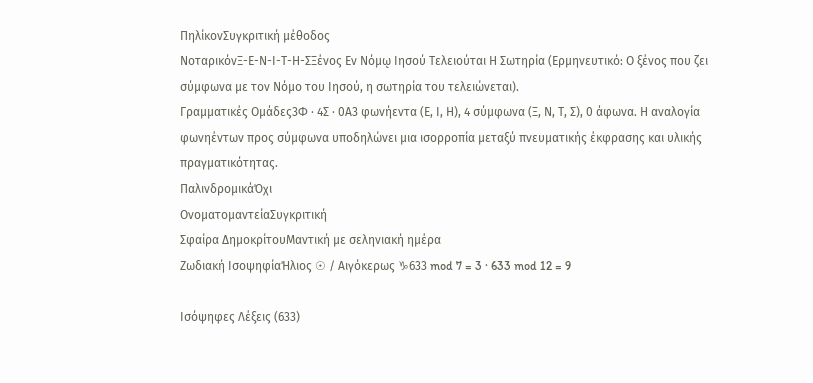ΠηλίκονΣυγκριτική μέθοδος
ΝοταρικόνΞ-Ε-Ν-Ι-Τ-Η-ΣΞένος Εν Νόμῳ Ιησού Τελειούται Η Σωτηρία (Ερμηνευτικό: Ο ξένος που ζει σύμφωνα με τον Νόμο του Ιησού, η σωτηρία του τελειώνεται).
Γραμματικές Ομάδες3Φ · 4Σ · 0Α3 φωνήεντα (Ε, Ι, Η), 4 σύμφωνα (Ξ, Ν, Τ, Σ), 0 άφωνα. Η αναλογία φωνηέντων προς σύμφωνα υποδηλώνει μια ισορροπία μεταξύ πνευματικής έκφρασης και υλικής πραγματικότητας.
ΠαλινδρομικάΌχι
ΟνοματομαντείαΣυγκριτική
Σφαίρα ΔημοκρίτουΜαντική με σεληνιακή ημέρα
Ζωδιακή ΙσοψηφίαΉλιος ☉ / Αιγόκερως ♑633 mod 7 = 3 · 633 mod 12 = 9

Ισόψηφες Λέξεις (633)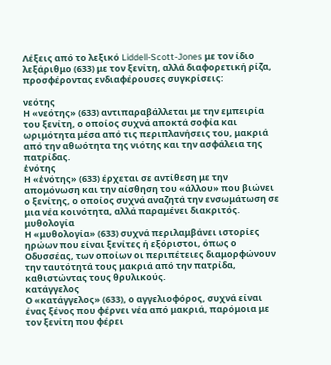Λέξεις από το λεξικό Liddell-Scott-Jones με τον ίδιο λεξάριθμο (633) με τον ξενίτη, αλλά διαφορετική ρίζα, προσφέροντας ενδιαφέρουσες συγκρίσεις:

νεότης
Η «νεότης» (633) αντιπαραβάλλεται με την εμπειρία του ξενίτη, ο οποίος συχνά αποκτά σοφία και ωριμότητα μέσα από τις περιπλανήσεις του, μακριά από την αθωότητα της νιότης και την ασφάλεια της πατρίδας.
ἑνότης
Η «ἑνότης» (633) έρχεται σε αντίθεση με την απομόνωση και την αίσθηση του «άλλου» που βιώνει ο ξενίτης, ο οποίος συχνά αναζητά την ενσωμάτωση σε μια νέα κοινότητα, αλλά παραμένει διακριτός.
μυθολογία
Η «μυθολογία» (633) συχνά περιλαμβάνει ιστορίες ηρώων που είναι ξενίτες ή εξόριστοι, όπως ο Οδυσσέας, των οποίων οι περιπέτειες διαμορφώνουν την ταυτότητά τους μακριά από την πατρίδα, καθιστώντας τους θρυλικούς.
κατάγγελος
Ο «κατάγγελος» (633), ο αγγελιοφόρος, συχνά είναι ένας ξένος που φέρνει νέα από μακριά, παρόμοια με τον ξενίτη που φέρει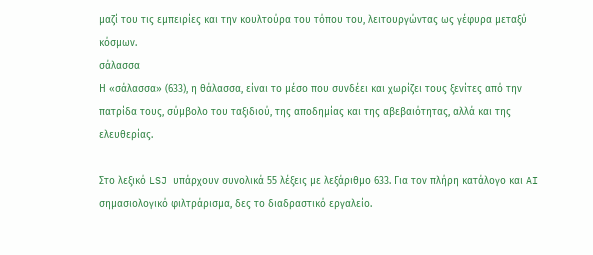μαζί του τις εμπειρίες και την κουλτούρα του τόπου του, λειτουργώντας ως γέφυρα μεταξύ κόσμων.
σάλασσα
Η «σάλασσα» (633), η θάλασσα, είναι το μέσο που συνδέει και χωρίζει τους ξενίτες από την πατρίδα τους, σύμβολο του ταξιδιού, της αποδημίας και της αβεβαιότητας, αλλά και της ελευθερίας.

Στο λεξικό LSJ υπάρχουν συνολικά 55 λέξεις με λεξάριθμο 633. Για τον πλήρη κατάλογο και AI σημασιολογικό φιλτράρισμα, δες το διαδραστικό εργαλείο.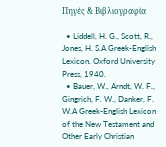Πηγές & Βιβλιογραφία

  • Liddell, H. G., Scott, R., Jones, H. S.A Greek-English Lexicon. Oxford University Press, 1940.
  • Bauer, W., Arndt, W. F., Gingrich, F. W., Danker, F. W.A Greek-English Lexicon of the New Testament and Other Early Christian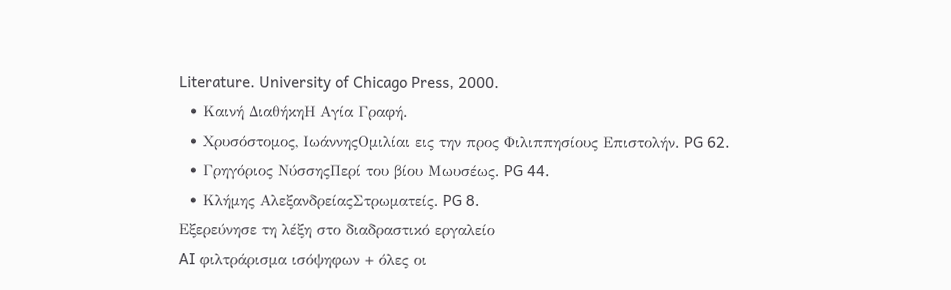Literature. University of Chicago Press, 2000.
  • Καινή ΔιαθήκηΗ Αγία Γραφή.
  • Χρυσόστομος, ΙωάννηςΟμιλίαι εις την προς Φιλιππησίους Επιστολήν. PG 62.
  • Γρηγόριος ΝύσσηςΠερί του βίου Μωυσέως. PG 44.
  • Κλήμης ΑλεξανδρείαςΣτρωματείς. PG 8.
Εξερεύνησε τη λέξη στο διαδραστικό εργαλείο
AI φιλτράρισμα ισόψηφων + όλες οι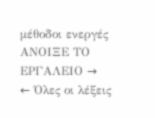μέθοδοι ενεργές
ΑΝΟΙΞΕ ΤΟ ΕΡΓΑΛΕΙΟ →
← Όλες οι λέξεις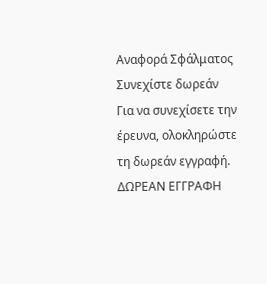Αναφορά Σφάλματος
Συνεχίστε δωρεάν
Για να συνεχίσετε την έρευνα, ολοκληρώστε τη δωρεάν εγγραφή.
ΔΩΡΕΑΝ ΕΓΓΡΑΦΗ